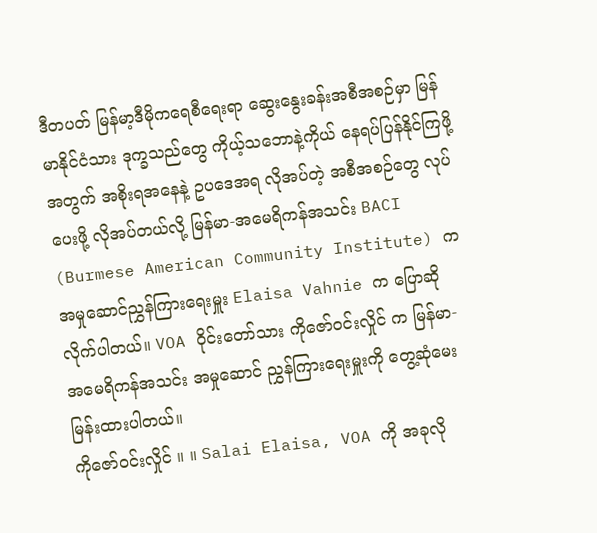ဒီတပတ် မြန်မာ့ဒီမိုကရေစီရေးရာ ဆွေးနွေးခန်းအစီအစဉ်မှာ မြန်မာနိုင်ငံသား ဒုက္ခသည်တွေ ကိုယ့်သဘောနဲ့ကိုယ် နေရပ်ပြန်နိုင်ကြဖို့အတွက် အစိုးရအနေနဲ့ ဥပဒေအရ လိုအပ်တဲ့ အစီအစဉ်တွေ လုပ်ပေးဖို့ လိုအပ်တယ်လို့ မြန်မာ-အမေရိကန်အသင်း BACI (Burmese American Community Institute) က အမှုဆောင်ညွှန်ကြားရေးမှူး Elaisa Vahnie က ပြောဆိုလိုက်ပါတယ်။ VOA ဝိုင်းတော်သား ကိုဇော်ဝင်းလှိုင် က မြန်မာ-အမေရိကန်အသင်း အမှုဆောင် ညွှန်ကြားရေးမှူးကို တွေ့ဆုံမေးမြန်းထားပါတယ်။
ကိုဇော်ဝင်းလှိုင် ။ ။ Salai Elaisa, VOA ကို အခုလို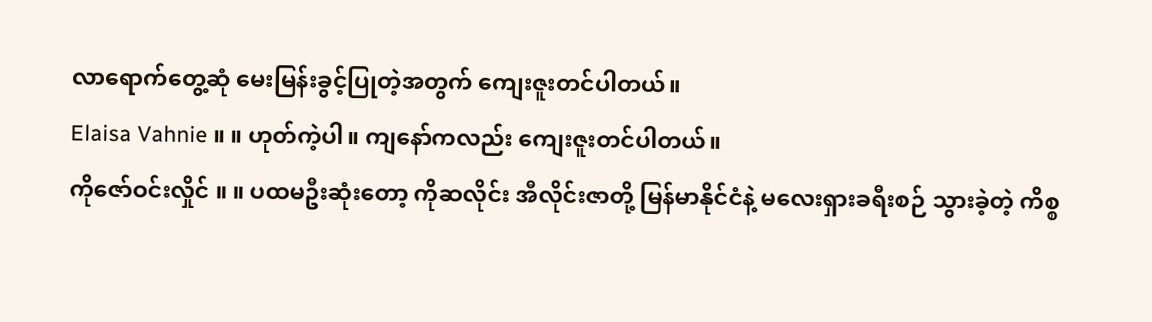လာရောက်တွေ့ဆုံ မေးမြန်းခွင့်ပြုတဲ့အတွက် ကျေးဇူးတင်ပါတယ်။
Elaisa Vahnie ။ ။ ဟုတ်ကဲ့ပါ။ ကျနော်ကလည်း ကျေးဇူးတင်ပါတယ်။
ကိုဇော်ဝင်းလှိုင် ။ ။ ပထမဦးဆုံးတော့ ကိုဆလိုင်း အီလိုင်းဇာတို့ မြန်မာနိုင်ငံနဲ့ မလေးရှားခရီးစဉ် သွားခဲ့တဲ့ ကိစ္စ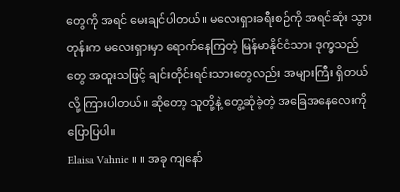တွေကို အရင် မေးချင်ပါတယ်။ မလေးရှားခရီးစဉ်ကို အရင်ဆုံး သွားတုန်းက မလေးရှားမှာ ရောက်နေကြတဲ့ မြန်မာနိုင်ငံသား ဒုက္ခသည်တွေ အထူးသဖြင့် ချင်းတိုင်းရင်းသားတွေလည်း အများကြီး ရှိတယ်လို့ ကြားပါတယ်။ ဆိုတော့ သူတို့နဲ့ တွေ့ဆုံခဲ့တဲ့ အခြေအနေလေးကို ပြောပြပါ။
Elaisa Vahnie ။ ။ အခု ကျနော်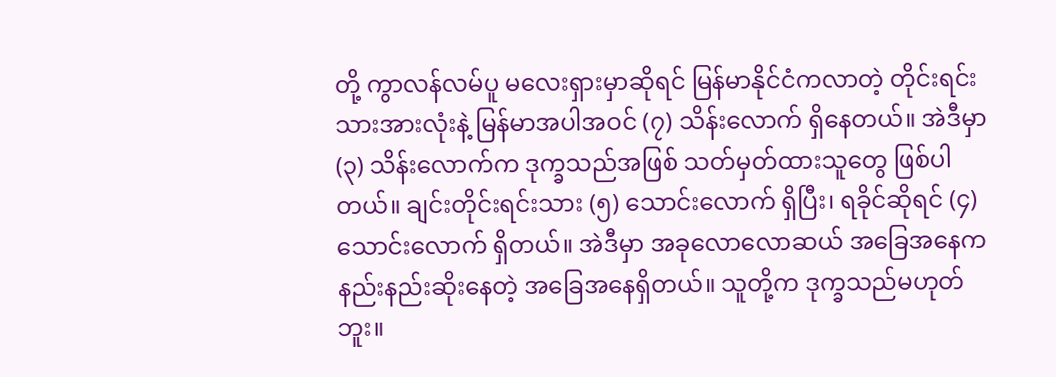တို့ ကွာလန်လမ်ပူ မလေးရှားမှာဆိုရင် မြန်မာနိုင်ငံကလာတဲ့ တိုင်းရင်းသားအားလုံးနဲ့ မြန်မာအပါအဝင် (၇) သိန်းလောက် ရှိနေတယ်။ အဲဒီမှာ (၃) သိန်းလောက်က ဒုက္ခသည်အဖြစ် သတ်မှတ်ထားသူတွေ ဖြစ်ပါတယ်။ ချင်းတိုင်းရင်းသား (၅) သောင်းလောက် ရှိပြီး၊ ရခိုင်ဆိုရင် (၄) သောင်းလောက် ရှိတယ်။ အဲဒီမှာ အခုလောလောဆယ် အခြေအနေက နည်းနည်းဆိုးနေတဲ့ အခြေအနေရှိတယ်။ သူတို့က ဒုက္ခသည်မဟုတ်ဘူး။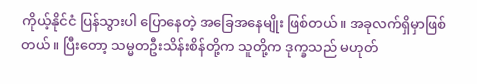ကိုယ့်နိုင်ငံ ပြန်သွားပါ ပြောနေတဲ့ အခြေအနေမျိုး ဖြစ်တယ်။ အခုလက်ရှိမှာဖြစ်တယ်။ ပြီးတော့ သမ္မတဦးသိန်းစိန်တို့က သူတို့က ဒုက္ခသည် မဟုတ်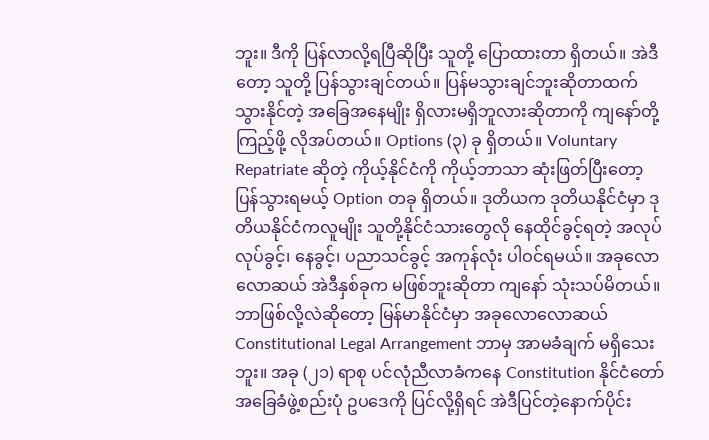ဘူး။ ဒီကို ပြန်လာလို့ရပြီဆိုပြီး သူတို့ ပြောထားတာ ရှိတယ်။ အဲဒီတော့ သူတို့ ပြန်သွားချင်တယ်။ ပြန်မသွားချင်ဘူးဆိုတာထက် သွားနိုင်တဲ့ အခြေအနေမျိုး ရှိလားမရှိဘူလားဆိုတာကို ကျနော်တို့ ကြည့်ဖို့ လိုအပ်တယ်။ Options (၃) ခု ရှိတယ်။ Voluntary Repatriate ဆိုတဲ့ ကိုယ့်နိုင်ငံကို ကိုယ့်ဘာသာ ဆုံးဖြတ်ပြီးတော့ ပြန်သွားရမယ့် Option တခု ရှိတယ်။ ဒုတိယက ဒုတိယနိုင်ငံမှာ ဒုတိယနိုင်ငံကလူမျိုး သူတို့နိုင်ငံသားတွေလို နေထိုင်ခွင့်ရတဲ့ အလုပ်လုပ်ခွင့်၊ နေခွင့်၊ ပညာသင်ခွင့် အကုန်လုံး ပါဝင်ရမယ်။ အခုလောလောဆယ် အဲဒီနှစ်ခုက မဖြစ်ဘူးဆိုတာ ကျနော် သုံးသပ်မိတယ်။ ဘာဖြစ်လို့လဲဆိုတော့ မြန်မာနိုင်ငံမှာ အခုလောလောဆယ် Constitutional Legal Arrangement ဘာမှ အာမခံချက် မရှိသေးဘူး။ အခု (၂၁) ရာစု ပင်လုံညီလာခံကနေ Constitution နိုင်ငံတော် အခြေခံဖွဲ့စည်းပုံ ဥပဒေကို ပြင်လို့ရှိရင် အဲဒီပြင်တဲ့နောက်ပိုင်း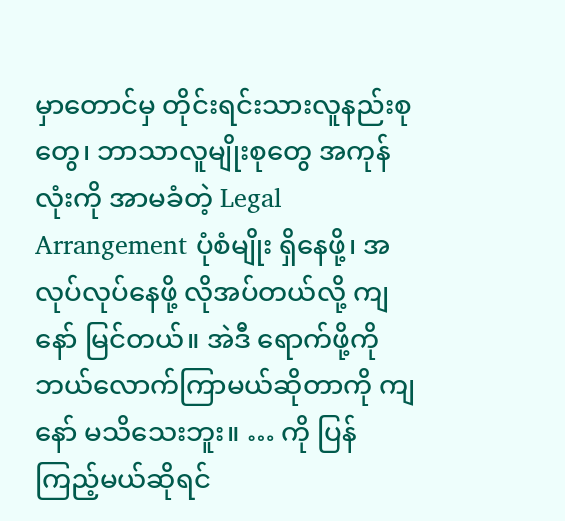မှာတောင်မှ တိုင်းရင်းသားလူနည်းစုတွေ၊ ဘာသာလူမျိုးစုတွေ အကုန်လုံးကို အာမခံတဲ့ Legal Arrangement ပုံစံမျိုး ရှိနေဖို့၊ အလုပ်လုပ်နေဖို့ လိုအပ်တယ်လို့ ကျနော် မြင်တယ်။ အဲဒီ ရောက်ဖို့ကို ဘယ်လောက်ကြာမယ်ဆိုတာကို ကျနော် မသိသေးဘူး။ … ကို ပြန်ကြည့်မယ်ဆိုရင်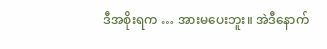ဒီအစိုးရက … အားမပေးဘူး။ အဲဒီနောက်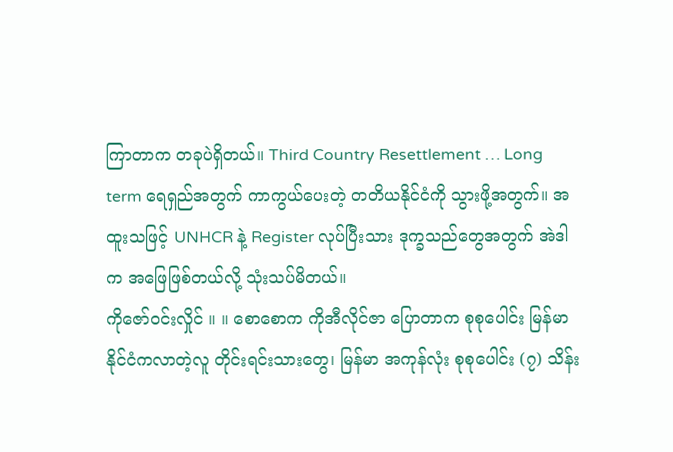ကြာတာက တခုပဲရှိတယ်။ Third Country Resettlement … Long term ရေရှည်အတွက် ကာကွယ်ပေးတဲ့ တတိယနိုင်ငံကို သွားဖို့အတွက်။ အထူးသဖြင့် UNHCR နဲ့ Register လုပ်ပြီးသား ဒုက္ခသည်တွေအတွက် အဲဒါက အဖြေဖြစ်တယ်လို့ သုံးသပ်မိတယ်။
ကိုဇော်ဝင်းလှိုင် ။ ။ စောစောက ကိုအီလိုင်ဇာ ပြောတာက စုစုပေါင်း မြန်မာနိုင်ငံကလာတဲ့လူ တိုင်းရင်းသားတွေ၊ မြန်မာ အကုန်လုံး စုစုပေါင်း (၇) သိန်း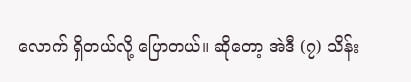လောက် ရှိတယ်လို့ ပြောတယ်။ ဆိုတော့ အဲဒီ (၇) သိန်း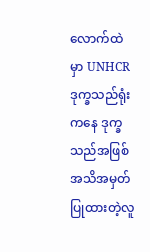လောက်ထဲမှာ UNHCR ဒုက္ခသည်ရုံးကနေ ဒုက္ခသည်အဖြစ် အသိအမှတ်ပြုထားတဲ့လူ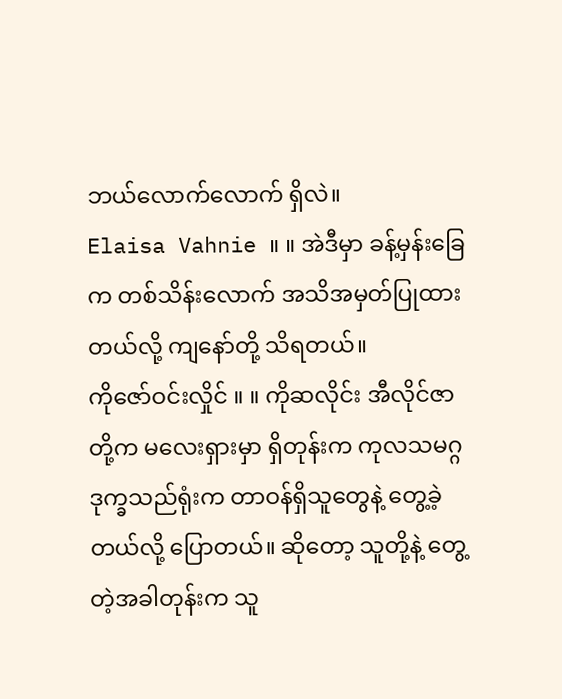ဘယ်လောက်လောက် ရှိလဲ။
Elaisa Vahnie ။ ။ အဲဒီမှာ ခန့်မှန်းခြေက တစ်သိန်းလောက် အသိအမှတ်ပြုထားတယ်လို့ ကျနော်တို့ သိရတယ်။
ကိုဇော်ဝင်းလှိုင် ။ ။ ကိုဆလိုင်း အီလိုင်ဇာတို့က မလေးရှားမှာ ရှိတုန်းက ကုလသမဂ္ဂ ဒုက္ခသည်ရုံးက တာဝန်ရှိသူတွေနဲ့ တွေ့ခဲ့တယ်လို့ ပြောတယ်။ ဆိုတော့ သူတို့နဲ့ တွေ့တဲ့အခါတုန်းက သူ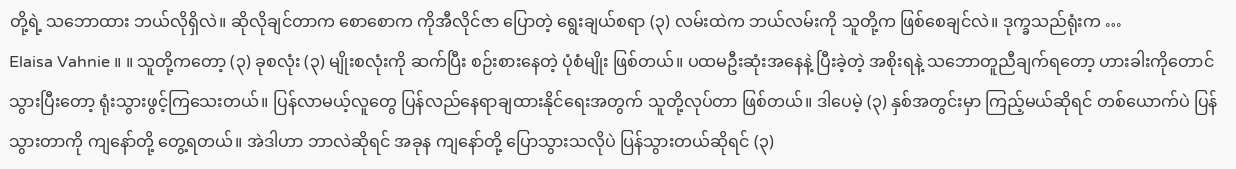တို့ရဲ့ သဘောထား ဘယ်လိုရှိလဲ။ ဆိုလိုချင်တာက စောစောက ကိုအီလိုင်ဇာ ပြောတဲ့ ရွေးချယ်စရာ (၃) လမ်းထဲက ဘယ်လမ်းကို သူတို့က ဖြစ်စေချင်လဲ။ ဒုက္ခသည်ရုံးက …
Elaisa Vahnie ။ ။ သူတို့ကတော့ (၃) ခုစလုံး (၃) မျိုးစလုံးကို ဆက်ပြီး စဉ်းစားနေတဲ့ ပုံစံမျိုး ဖြစ်တယ်။ ပထမဦးဆုံးအနေနဲ့ ပြီးခဲ့တဲ့ အစိုးရနဲ့ သဘောတူညီချက်ရတော့ ဟားခါးကိုတောင် သွားပြီးတော့ ရုံးသွားဖွင့်ကြသေးတယ်။ ပြန်လာမယ့်လူတွေ ပြန်လည်နေရာချထားနိုင်ရေးအတွက် သူတို့လုပ်တာ ဖြစ်တယ်။ ဒါပေမဲ့ (၃) နှစ်အတွင်းမှာ ကြည့်မယ်ဆိုရင် တစ်ယောက်ပဲ ပြန်သွားတာကို ကျနော်တို့ တွေ့ရတယ်။ အဲဒါဟာ ဘာလဲဆိုရင် အခုန ကျနော်တို့ ပြောသွားသလိုပဲ ပြန်သွားတယ်ဆိုရင် (၃)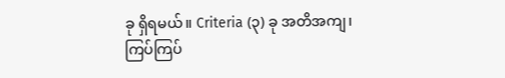ခု ရှိရမယ်။ Criteria (၃) ခု အတိအကျ၊ ကြပ်ကြပ်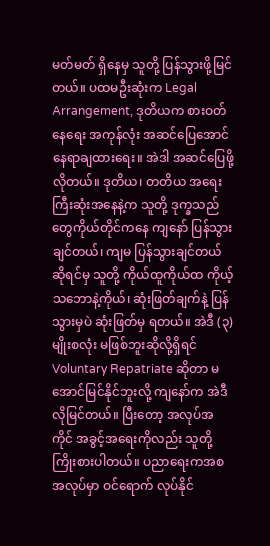မတ်မတ် ရှိနေမှ သူတို့ ပြန်သွားဖို့မြင်တယ်။ ပထမဦးဆုံးက Legal Arrangement, ဒုတိယက စားဝတ်နေရေး အကုန်လုံး အဆင်ပြေအောင် နေရာချထားရေး။ အဲဒါ အဆင်ပြေဖို့ လိုတယ်။ ဒုတိယ၊ တတိယ အရေးကြီးဆုံးအနေနဲ့က သူတို့ ဒုက္ခသည်တွေကိုယ်တိုင်ကနေ ကျနော် ပြန်သွားချင်တယ်၊ ကျမ ပြန်သွားချင်တယ်ဆိုရင်မှ သူတို့ ကိုယ်ထူကိုယ်ထ ကိုယ့်သဘောနဲ့ကိုယ်၊ ဆုံးဖြတ်ချက်နဲ့ ပြန်သွားမှပဲ ဆုံးဖြတ်မှ ရတယ်။ အဲဒီ (၃) မျိုးစလုံး မဖြစ်ဘူးဆိုလို့ရှိရင် Voluntary Repatriate ဆိုတာ မအောင်မြင်နိုင်ဘူးလို့ ကျနော်က အဲဒီလိုမြင်တယ်။ ပြီးတော့ အလုပ်အကိုင် အခွင့်အရေးကိုလည်း သူတို့ ကြိုးစားပါတယ်။ ပညာရေးကအစ အလုပ်မှာ ဝင်ရောက် လုပ်နိုင်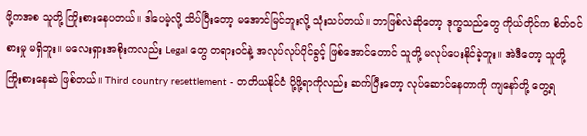ဖို့ကအစ သူတို့ ကြိုးစားနေပတယ်။ ဒါပေမဲ့လို့ သိပ်ပြီးတော့ မအောင်မြင်ဘူးလို့ သုံးသပ်တယ်။ ဘာဖြစ်လဲဆိုတော့ ဒုက္ခသည်တွေ ကိုယ်တိုင်က စိတ်ဝင်စားမှု မရှိဘူး။ မလေးရှားအစိုးကလည်း Legal တွေ တရားဝင်နဲ့ အလုပ်လုပ်ပိုင်ခွင့် ဖြစ်အောင်တောင် သူတို့ မလုပ်ပေးနိုင်ခဲ့ဘူး။ အဲဒီတော့ သူတို့ ကြိုးစားနေဆဲ ဖြစ်တယ်။ Third country resettlement - တတိယနိုင်ငံ ပို့ဖို့ရာကိုလည်း ဆက်ပြီးတော့ လုပ်ဆောင်နေတာကို ကျနော်တို့ တွေ့ရ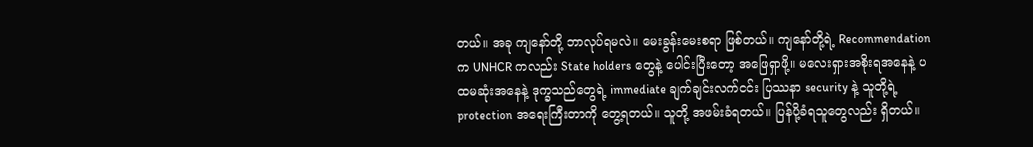တယ်။ အခု ကျနော်တို့ ဘာလုပ်ရမလဲ။ မေးခွန်းမေးစရာ ဖြစ်တယ်။ ကျနော်တို့ရဲ့ Recommendation က UNHCR ကလည်း State holders တွေနဲ့ ပေါင်းပြီးတော့ အဖြေရှာဖို့။ မလေးရှားအစိုးရအနေနဲ့ ပထမဆုံးအနေနဲ့ ဒုက္ခသည်တွေရဲ့ immediate ချက်ချင်းလက်ငင်း ပြဿနာ security နဲ့ သူတို့ရဲ့ protection အရေးကြီးတာကို တွေ့ရတယ်။ သူတို့ အဖမ်းခံရတယ်။ ပြန်ပို့ခံရသူတွေလည်း ရှိတယ်။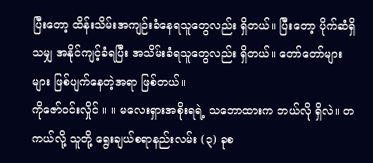ပြီးတော့ ထိန်းသိမ်းအကျဉ်းခံနေရသူတွေလည်း ရှိတယ်။ ပြီးတော့ ပိုက်ဆံရှိသမျှ အနိုင်ကျင့်ခံရပြီး အသိမ်းခံရသူတွေလည်း ရှိတယ်။ တော်တော်များများ ဖြစ်ပျက်နေတဲ့အရာ ဖြစ်တယ်။
ကိုဇော်ဝင်းလှိုင် ။ ။ မလေးရှားအစိုးရရဲ့ သဘောထားက ဘယ်လို ရှိလဲ။ တကယ်လို့ သူတို့ ရွေးချယ်စရာနည်းလမ်း (၃) ခုစ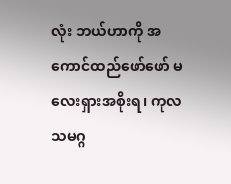လုံး ဘယ်ဟာကို အကောင်ထည်ဖော်ဖော် မလေးရှားအစိုးရ၊ ကုလသမဂ္ဂ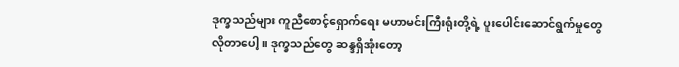ဒုက္ခသည်များ ကူညီစောင့်ရှောက်ရေး မဟာမင်းကြီးရုံးတို့ရဲ့ ပူးပေါင်းဆောင်ရွက်မှုတွေ လိုတာပေါ့။ ဒုက္ခသည်တွေ ဆန္ဒရှိအုံးတော့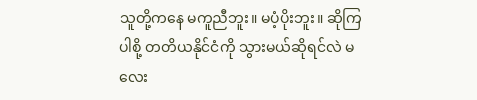သူတို့ကနေ မကူညီဘူး။ မပံ့ပိုးဘူး။ ဆိုကြပါစို့ တတိယနိုင်ငံကို သွားမယ်ဆိုရင်လဲ မလေး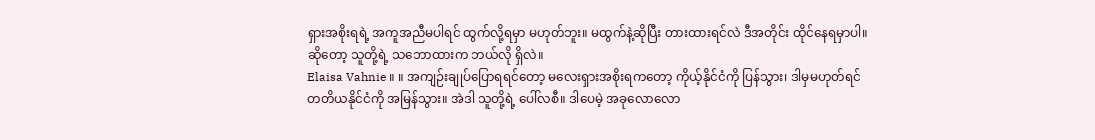ရှားအစိုးရရဲ့ အကူအညီမပါရင် ထွက်လို့ရမှာ မဟုတ်ဘူး။ မထွက်နဲ့ဆိုပြီး တားထားရင်လဲ ဒီအတိုင်း ထိုင်နေရမှာပါ။ ဆိုတော့ သူတို့ရဲ့ သဘောထားက ဘယ်လို ရှိလဲ။
Elaisa Vahnie ။ ။ အကျဉ်းချုပ်ပြောရရင်တော့ မလေးရှားအစိုးရကတော့ ကိုယ့်နိုင်ငံကို ပြန်သွား၊ ဒါမှမဟုတ်ရင် တတိယနိုင်ငံကို အမြန်သွား။ အဲဒါ သူတို့ရဲ့ ပေါ်လစီ။ ဒါပေမဲ့ အခုလောလော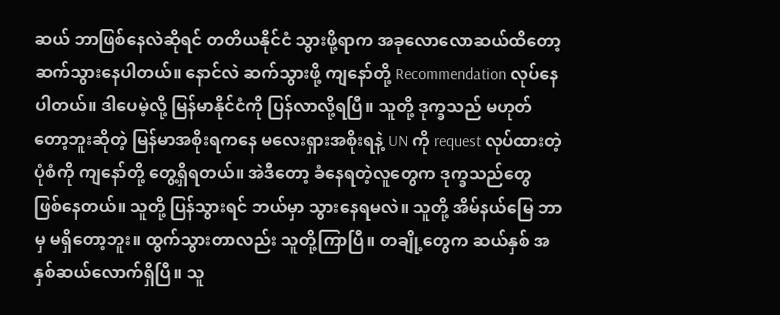ဆယ် ဘာဖြစ်နေလဲဆိုရင် တတိယနိုင်ငံ သွားဖို့ရာက အခုလောလောဆယ်ထိတော့ ဆက်သွားနေပါတယ်။ နောင်လဲ ဆက်သွားဖို့ ကျနော်တို့ Recommendation လုပ်နေပါတယ်။ ဒါပေမဲ့လို့ မြန်မာနိုင်ငံကို ပြန်လာလို့ရပြီ။ သူတို့ ဒုက္ခသည် မဟုတ်တော့ဘူးဆိုတဲ့ မြန်မာအစိုးရကနေ မလေးရှားအစိုးရနဲ့ UN ကို request လုပ်ထားတဲ့ပုံစံကို ကျနော်တို့ တွေ့ရှိရတယ်။ အဲဒီတော့ ခံနေရတဲ့လူတွေက ဒုက္ခသည်တွေ ဖြစ်နေတယ်။ သူတို့ ပြန်သွားရင် ဘယ်မှာ သွားနေရမလဲ။ သူတို့ အိမ်နယ်မြေ ဘာမှ မရှိတော့ဘူး။ ထွက်သွားတာလည်း သူတို့ကြာပြီ။ တချို့တွေက ဆယ်နှစ် အနှစ်ဆယ်လောက်ရှိပြီ။ သူ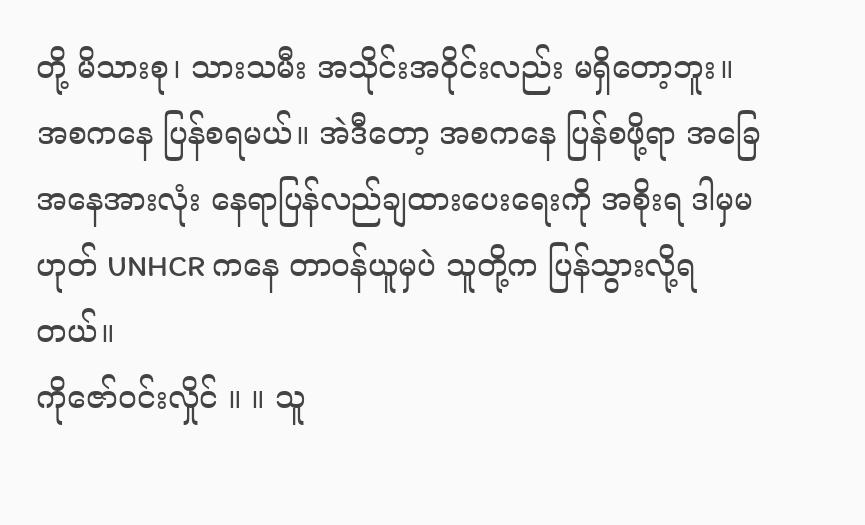တို့ မိသားစု၊ သားသမီး အသိုင်းအဝိုင်းလည်း မရှိတော့ဘူး။ အစကနေ ပြန်စရမယ်။ အဲဒီတော့ အစကနေ ပြန်စဖို့ရာ အခြေအနေအားလုံး နေရာပြန်လည်ချထားပေးရေးကို အစိုးရ ဒါမှမဟုတ် UNHCR ကနေ တာဝန်ယူမှပဲ သူတို့က ပြန်သွားလို့ရတယ်။
ကိုဇော်ဝင်းလှိုင် ။ ။ သူ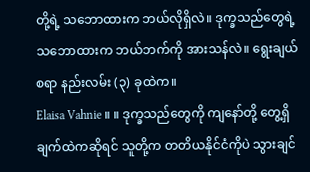တို့ရဲ့ သဘောထားက ဘယ်လိုရှိလဲ။ ဒုက္ခသည်တွေရဲ့ သဘောထားက ဘယ်ဘက်ကို အားသန်လဲ။ ရွေးချယ်စရာ နည်းလမ်း (၃) ခုထဲက။
Elaisa Vahnie ။ ။ ဒုက္ခသည်တွေကို ကျနော်တို့ တွေ့ရှိချက်ထဲကဆိုရင် သူတို့က တတိယနိုင်ငံကိုပဲ သွားချင်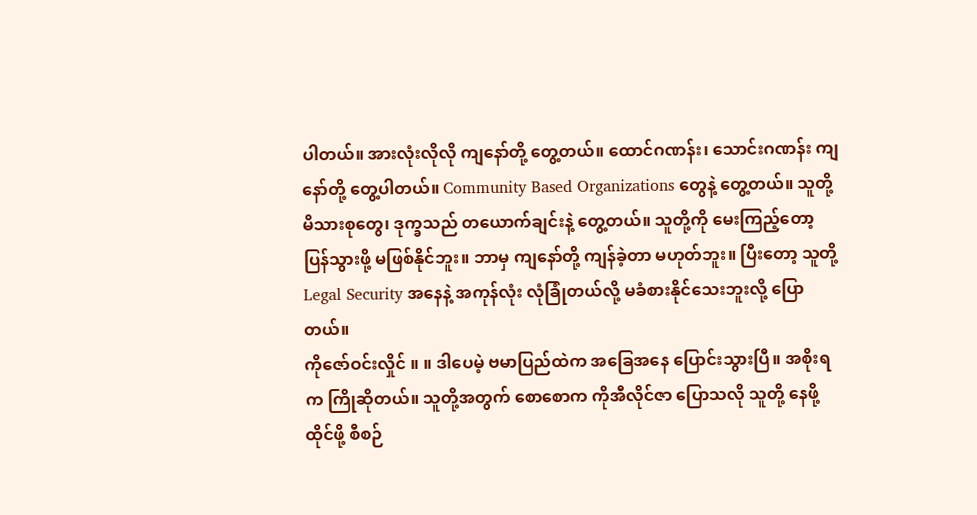ပါတယ်။ အားလုံးလိုလို ကျနော်တို့ တွေ့တယ်။ ထောင်ဂဏန်း၊ သောင်းဂဏန်း ကျနော်တို့ တွေ့ပါတယ်။ Community Based Organizations တွေနဲ့ တွေ့တယ်။ သူတို့ မိသားစုတွေ၊ ဒုက္ခသည် တယောက်ချင်းနဲ့ တွေ့တယ်။ သူတို့ကို မေးကြည့်တော့ ပြန်သွားဖို့ မဖြစ်နိုင်ဘူး။ ဘာမှ ကျနော်တို့ ကျန်ခဲ့တာ မဟုတ်ဘူး။ ပြီးတော့ သူတို့ Legal Security အနေနဲ့ အကုန်လုံး လုံခြုံတယ်လို့ မခံစားနိုင်သေးဘူးလို့ ပြောတယ်။
ကိုဇော်ဝင်းလှိုင် ။ ။ ဒါပေမဲ့ ဗမာပြည်ထဲက အခြေအနေ ပြောင်းသွားပြီ။ အစိုးရက ကြိုဆိုတယ်။ သူတို့အတွက် စောစောက ကိုအီလိုင်ဇာ ပြောသလို သူတို့ နေဖို့ထိုင်ဖို့ စီစဉ်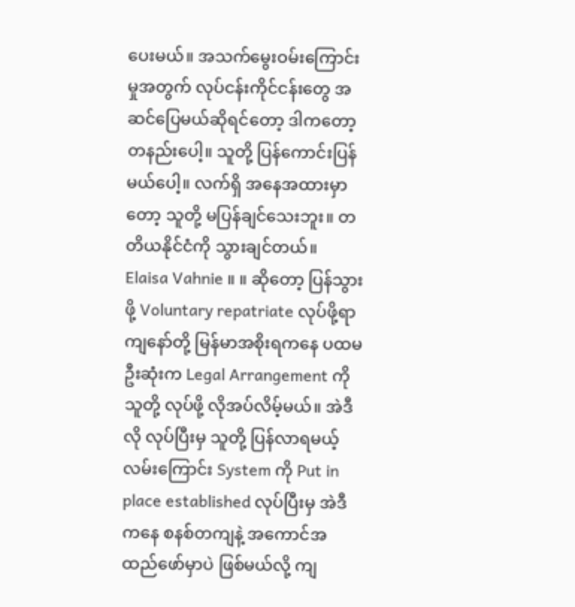ပေးမယ်။ အသက်မွေးဝမ်းကြောင်းမှုအတွက် လုပ်ငန်းကိုင်ငန်းတွေ အဆင်ပြေမယ်ဆိုရင်တော့ ဒါကတော့ တနည်းပေါ့။ သူတို့ ပြန်ကောင်းပြန်မယ်ပေါ့။ လက်ရှိ အနေအထားမှာတော့ သူတို့ မပြန်ချင်သေးဘူး။ တတိယနိုင်ငံကို သွားချင်တယ်။
Elaisa Vahnie ။ ။ ဆိုတော့ ပြန်သွားဖို့ Voluntary repatriate လုပ်ဖို့ရာ ကျနော်တို့ မြန်မာအစိုးရကနေ ပထမဦးဆုံးက Legal Arrangement ကို သူတို့ လုပ်ဖို့ လိုအပ်လိမ့်မယ်။ အဲဒီလို လုပ်ပြီးမှ သူတို့ ပြန်လာရမယ့် လမ်းကြောင်း System ကို Put in place established လုပ်ပြီးမှ အဲဒီကနေ စနစ်တကျနဲ့ အကောင်အထည်ဖော်မှာပဲ ဖြစ်မယ်လို့ ကျ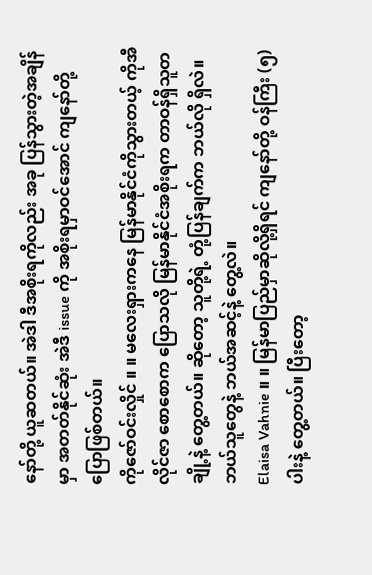နော်တို့ ယူဆတယ်။ အဲဒါ ဒီအစိုးရကိုလည်း အခု ပြန်သွားတဲ့အချိန်မှာ အတတ်နိုင်ဆုံး အဲဒီ issue ကို အစိုးရမှာဝင်အောင် ကျနော်တို့ ပြောဖြစ်တယ်။
ကိုဇော်ဝင်းလှိုင် ။ ။ မလေးရှားကနေ မြန်မာနိုင်ငံကိုသွားတယ့် ကိုအီလိုင်ဇာ စောစောက ပြောသလို မြန်မာနိုင်ငံအစိုးရက တာဝန်ရှိသူတချို့နဲ့ တွေ့တယ်။ ဆိုတော့ သူတို့ရဲ့ တုံ့ပြန်ချက်က ဘယ်လို ရှိလဲ။ ဘယ်သူတွေနဲ့ ဘယ်အဆင့်နဲ့ တွေ့လဲ။
Elaisa Vahnie ။ ။ မြန်မာပြည်မှာဆိုလို့ရှိရင် ကျနော်တို့ ဝန်ကြီး (၅) ပါးနဲ့ တွေ့တယ်။ ပြီးတော့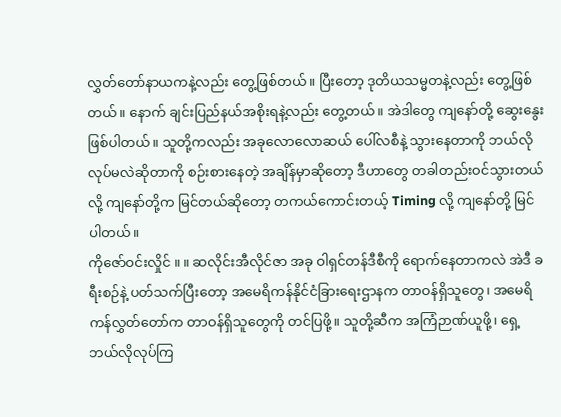လွှတ်တော်နာယကနဲ့လည်း တွေ့ဖြစ်တယ်။ ပြီးတော့ ဒုတိယသမ္မတနဲ့လည်း တွေ့ဖြစ်တယ်။ နောက် ချင်းပြည်နယ်အစိုးရနဲ့လည်း တွေ့တယ်။ အဲဒါတွေ ကျနော်တို့ ဆွေးနွေးဖြစ်ပါတယ်။ သူတို့ကလည်း အခုလောလောဆယ် ပေါ်လစီနဲ့ သွားနေတာကို ဘယ်လို လုပ်မလဲဆိုတာကို စဉ်းစားနေတဲ့ အချိန်မှာဆိုတော့ ဒီဟာတွေ တခါတည်းဝင်သွားတယ်လို့ ကျနော်တို့က မြင်တယ်ဆိုတော့ တကယ်ကောင်းတယ့် Timing လို့ ကျနော်တို့ မြင်ပါတယ်။
ကိုဇော်ဝင်းလှိုင် ။ ။ ဆလိုင်းအီလိုင်ဇာ အခု ဝါရှင်တန်ဒီစီကို ရောက်နေတာကလဲ အဲဒီ ခရီးစဉ်နဲ့ ပတ်သက်ပြီးတော့ အမေရိကန်နိုင်ငံခြားရေးဌာနက တာဝန်ရှိသူတွေ၊ အမေရိကန်လွှတ်တော်က တာဝန်ရှိသူတွေကို တင်ပြဖို့။ သူတို့ဆီက အကြံဉာဏ်ယူဖို့၊ ရှေ့ဘယ်လိုလုပ်ကြ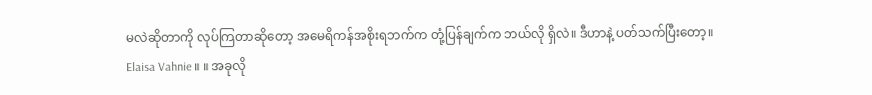မလဲဆိုတာကို လုပ်ကြတာဆိုတော့ အမေရိကန်အစိုးရဘက်က တုံ့ပြန်ချက်က ဘယ်လို ရှိလဲ။ ဒီဟာနဲ့ ပတ်သက်ပြီးတော့။
Elaisa Vahnie ။ ။ အခုလို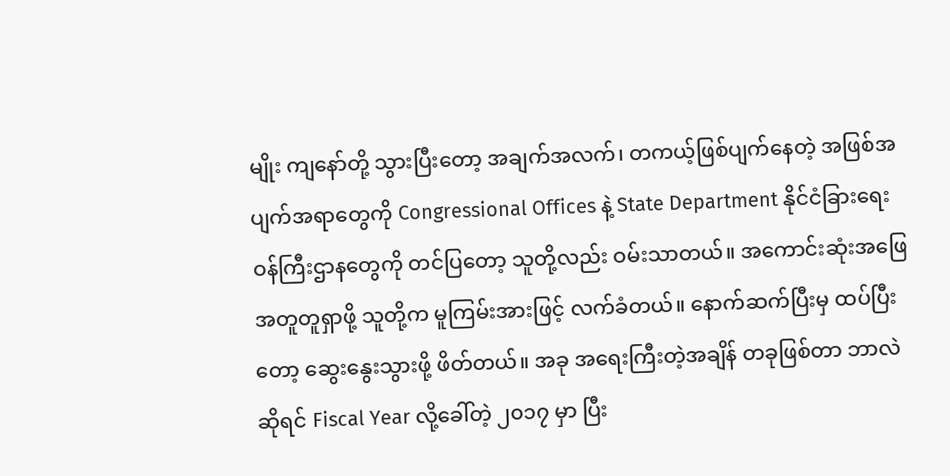မျိုး ကျနော်တို့ သွားပြီးတော့ အချက်အလက်၊ တကယ့်ဖြစ်ပျက်နေတဲ့ အဖြစ်အပျက်အရာတွေကို Congressional Offices နဲ့ State Department နိုင်ငံခြားရေးဝန်ကြီးဌာနတွေကို တင်ပြတော့ သူတို့လည်း ဝမ်းသာတယ်။ အကောင်းဆုံးအဖြေ အတူတူရှာဖို့ သူတို့က မူကြမ်းအားဖြင့် လက်ခံတယ်။ နောက်ဆက်ပြီးမှ ထပ်ပြီးတော့ ဆွေးနွေးသွားဖို့ ဖိတ်တယ်။ အခု အရေးကြီးတဲ့အချိန် တခုဖြစ်တာ ဘာလဲဆိုရင် Fiscal Year လို့ခေါ်တဲ့ ၂၀၁၇ မှာ ပြီး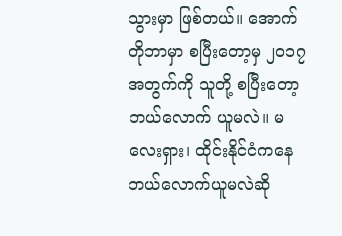သွားမှာ ဖြစ်တယ်။ အောက်တိုဘာမှာ စပြီးတော့မှ ၂၀၁၇ အတွက်ကို သူတို့ စပြီးတော့ ဘယ်လောက် ယူမလဲ။ မလေးရှား၊ ထိုင်းနိုင်ငံကနေ ဘယ်လောက်ယူမလဲဆို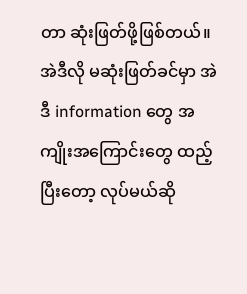တာ ဆုံးဖြတ်ဖို့ဖြစ်တယ်။ အဲဒီလို မဆုံးဖြတ်ခင်မှာ အဲဒီ information တွေ အကျိုးအကြောင်းတွေ ထည့်ပြီးတော့ လုပ်မယ်ဆို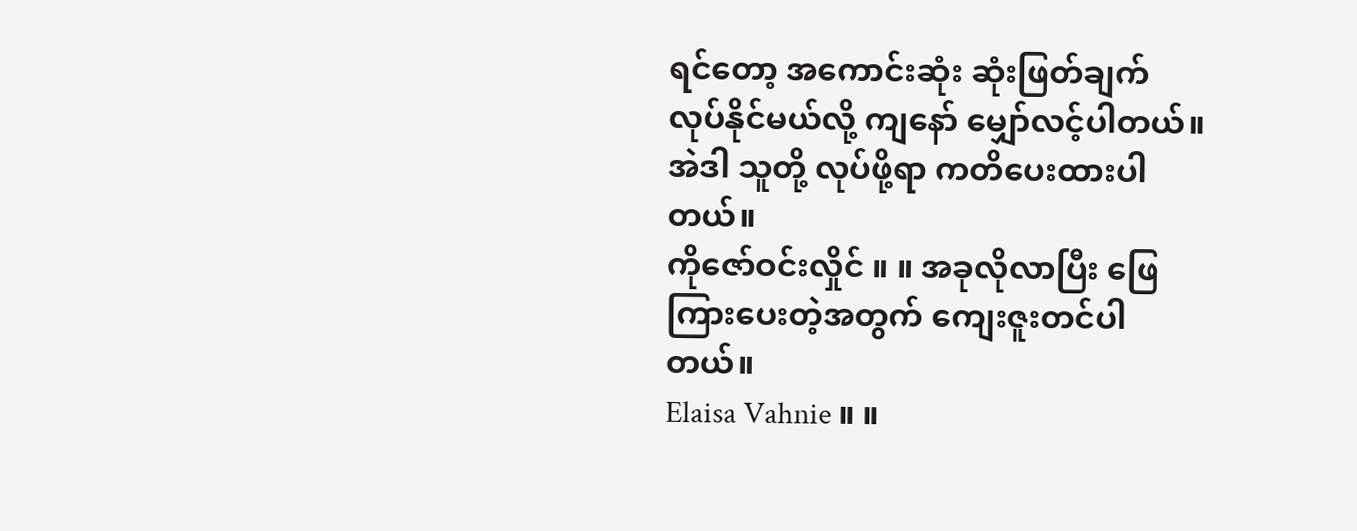ရင်တော့ အကောင်းဆုံး ဆုံးဖြတ်ချက် လုပ်နိုင်မယ်လို့ ကျနော် မျှော်လင့်ပါတယ်။ အဲဒါ သူတို့ လုပ်ဖို့ရာ ကတိပေးထားပါတယ်။
ကိုဇော်ဝင်းလှိုင် ။ ။ အခုလိုလာပြီး ဖြေကြားပေးတဲ့အတွက် ကျေးဇူးတင်ပါတယ်။
Elaisa Vahnie ။ ။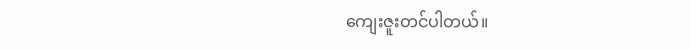ကျေးဇူးတင်ပါတယ်။